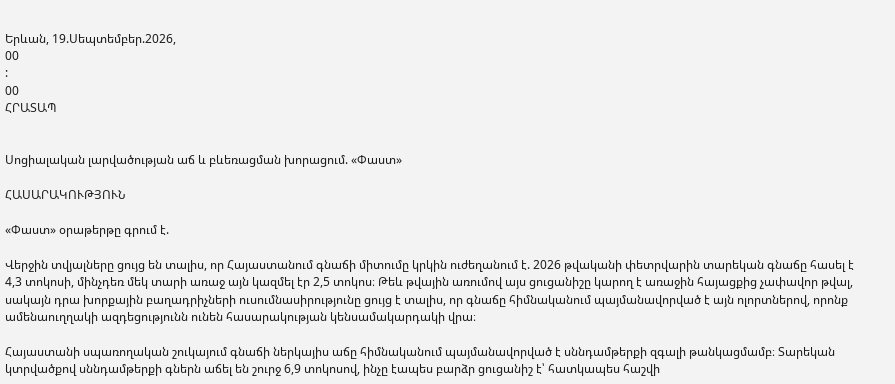Երևան, 19.Սեպտեմբեր.2026,
00
:
00
ՀՐԱՏԱՊ


Սոցիալական լարվածության աճ և բևեռացման խորացում. «Փաստ»

ՀԱՍԱՐԱԿՈՒԹՅՈՒՆ

«Փաստ» օրաթերթը գրում է.

Վերջին տվյալները ցույց են տալիս, որ Հայաստանում գնաճի միտումը կրկին ուժեղանում է. 2026 թվականի փետրվարին տարեկան գնաճը հասել է 4,3 տոկոսի, մինչդեռ մեկ տարի առաջ այն կազմել էր 2,5 տոկոս։ Թեև թվային առումով այս ցուցանիշը կարող է առաջին հայացքից չափավոր թվալ, սակայն դրա խորքային բաղադրիչների ուսումնասիրությունը ցույց է տալիս, որ գնաճը հիմնականում պայմանավորված է այն ոլորտներով, որոնք ամենաուղղակի ազդեցությունն ունեն հասարակության կենսամակարդակի վրա։

Հայաստանի սպառողական շուկայում գնաճի ներկայիս աճը հիմնականում պայմանավորված է սննդամթերքի զգալի թանկացմամբ։ Տարեկան կտրվածքով սննդամթերքի գներն աճել են շուրջ 6,9 տոկոսով, ինչը էապես բարձր ցուցանիշ է՝ հատկապես հաշվի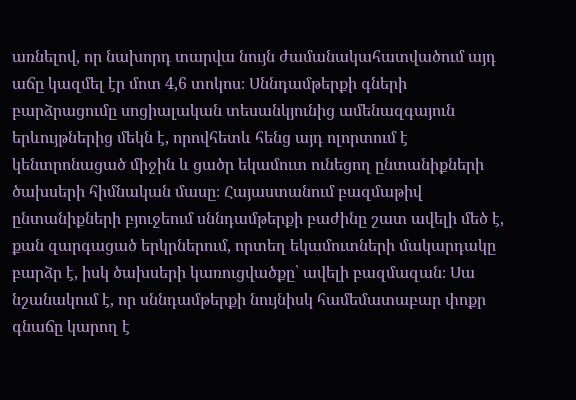առնելով, որ նախորդ տարվա նույն ժամանակահատվածում այդ աճը կազմել էր մոտ 4,6 տոկոս։ Սննդամթերքի գների բարձրացումը սոցիալական տեսանկյունից ամենազգայուն երևույթներից մեկն է, որովհետև հենց այդ ոլորտում է կենտրոնացած միջին և ցածր եկամուտ ունեցող ընտանիքների ծախսերի հիմնական մասը։ Հայաստանում բազմաթիվ ընտանիքների բյուջեում սննդամթերքի բաժինը շատ ավելի մեծ է, քան զարգացած երկրներում, որտեղ եկամուտների մակարդակը բարձր է, իսկ ծախսերի կառուցվածքը՝ ավելի բազմազան։ Սա նշանակում է, որ սննդամթերքի նույնիսկ համեմատաբար փոքր գնաճը կարող է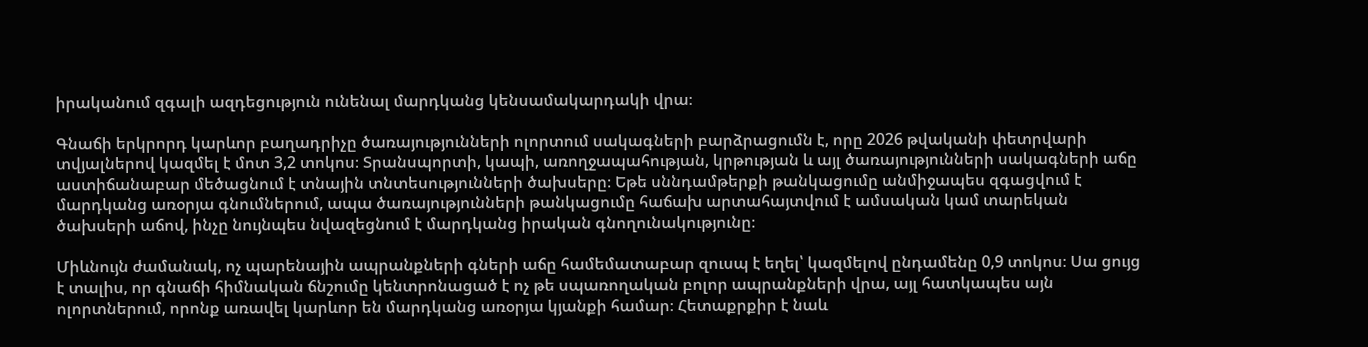իրականում զգալի ազդեցություն ունենալ մարդկանց կենսամակարդակի վրա։

Գնաճի երկրորդ կարևոր բաղադրիչը ծառայությունների ոլորտում սակագների բարձրացումն է, որը 2026 թվականի փետրվարի տվյալներով կազմել է մոտ 3,2 տոկոս։ Տրանսպորտի, կապի, առողջապահության, կրթության և այլ ծառայությունների սակագների աճը աստիճանաբար մեծացնում է տնային տնտեսությունների ծախսերը։ Եթե սննդամթերքի թանկացումը անմիջապես զգացվում է մարդկանց առօրյա գնումներում, ապա ծառայությունների թանկացումը հաճախ արտահայտվում է ամսական կամ տարեկան ծախսերի աճով, ինչը նույնպես նվազեցնում է մարդկանց իրական գնողունակությունը։

Միևնույն ժամանակ, ոչ պարենային ապրանքների գների աճը համեմատաբար զուսպ է եղել՝ կազմելով ընդամենը 0,9 տոկոս։ Սա ցույց է տալիս, որ գնաճի հիմնական ճնշումը կենտրոնացած է ոչ թե սպառողական բոլոր ապրանքների վրա, այլ հատկապես այն ոլորտներում, որոնք առավել կարևոր են մարդկանց առօրյա կյանքի համար։ Հետաքրքիր է նաև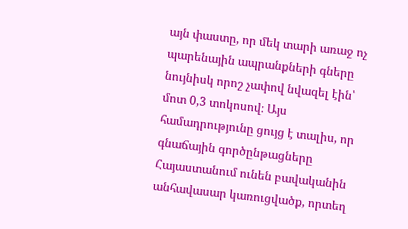այն փաստը, որ մեկ տարի առաջ ոչ պարենային ապրանքների գները նույնիսկ որոշ չափով նվազել էին՝ մոտ 0,3 տոկոսով։ Այս համադրությունը ցույց է տալիս, որ գնաճային գործընթացները Հայաստանում ունեն բավականին անհավասար կառուցվածք, որտեղ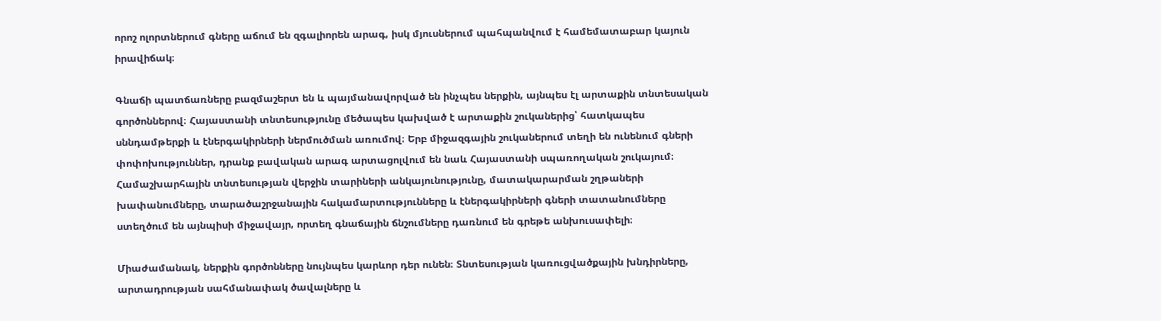որոշ ոլորտներում գները աճում են զգալիորեն արագ, իսկ մյուսներում պահպանվում է համեմատաբար կայուն իրավիճակ։

Գնաճի պատճառները բազմաշերտ են և պայմանավորված են ինչպես ներքին, այնպես էլ արտաքին տնտեսական գործոններով։ Հայաստանի տնտեսությունը մեծապես կախված է արտաքին շուկաներից՝ հատկապես սննդամթերքի և էներգակիրների ներմուծման առումով։ Երբ միջազգային շուկաներում տեղի են ունենում գների փոփոխություններ, դրանք բավական արագ արտացոլվում են նաև Հայաստանի սպառողական շուկայում։ Համաշխարհային տնտեսության վերջին տարիների անկայունությունը, մատակարարման շղթաների խափանումները, տարածաշրջանային հակամարտությունները և էներգակիրների գների տատանումները ստեղծում են այնպիսի միջավայր, որտեղ գնաճային ճնշումները դառնում են գրեթե անխուսափելի։

Միաժամանակ, ներքին գործոնները նույնպես կարևոր դեր ունեն։ Տնտեսության կառուցվածքային խնդիրները, արտադրության սահմանափակ ծավալները և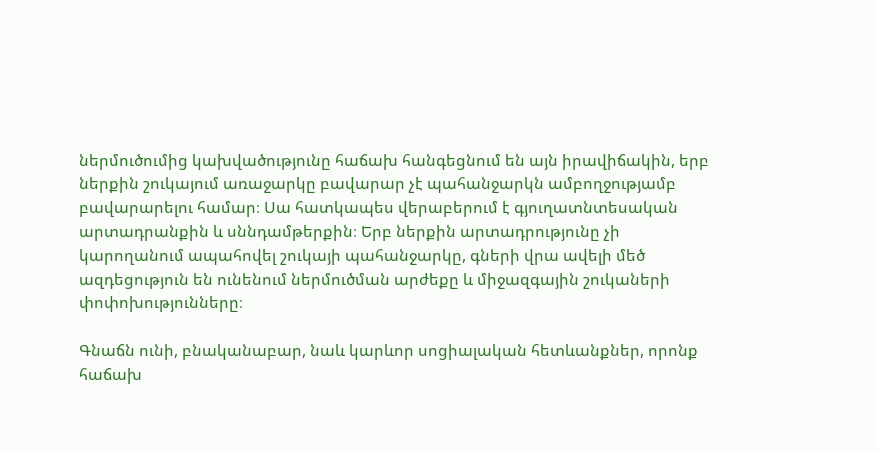ներմուծումից կախվածությունը հաճախ հանգեցնում են այն իրավիճակին, երբ ներքին շուկայում առաջարկը բավարար չէ պահանջարկն ամբողջությամբ բավարարելու համար։ Սա հատկապես վերաբերում է գյուղատնտեսական արտադրանքին և սննդամթերքին։ Երբ ներքին արտադրությունը չի կարողանում ապահովել շուկայի պահանջարկը, գների վրա ավելի մեծ ազդեցություն են ունենում ներմուծման արժեքը և միջազգային շուկաների փոփոխությունները։

Գնաճն ունի, բնականաբար, նաև կարևոր սոցիալական հետևանքներ, որոնք հաճախ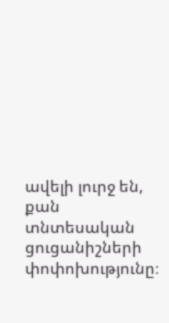ավելի լուրջ են, քան տնտեսական ցուցանիշների փոփոխությունը։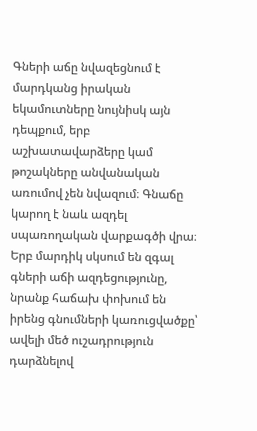Գների աճը նվազեցնում է մարդկանց իրական եկամուտները նույնիսկ այն դեպքում, երբ աշխատավարձերը կամ թոշակները անվանական առումով չեն նվազում։ Գնաճը կարող է նաև ազդել սպառողական վարքագծի վրա։ Երբ մարդիկ սկսում են զգալ գների աճի ազդեցությունը, նրանք հաճախ փոխում են իրենց գնումների կառուցվածքը՝ ավելի մեծ ուշադրություն դարձնելով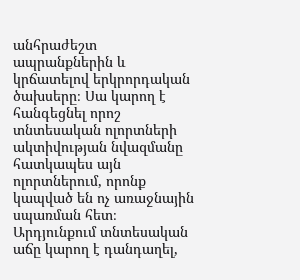անհրաժեշտ ապրանքներին և կրճատելով երկրորդական ծախսերը։ Սա կարող է հանգեցնել որոշ տնտեսական ոլորտների ակտիվության նվազմանը հատկապես այն ոլորտներում, որոնք կապված են ոչ առաջնային սպառման հետ։ Արդյունքում տնտեսական աճը կարող է դանդաղել,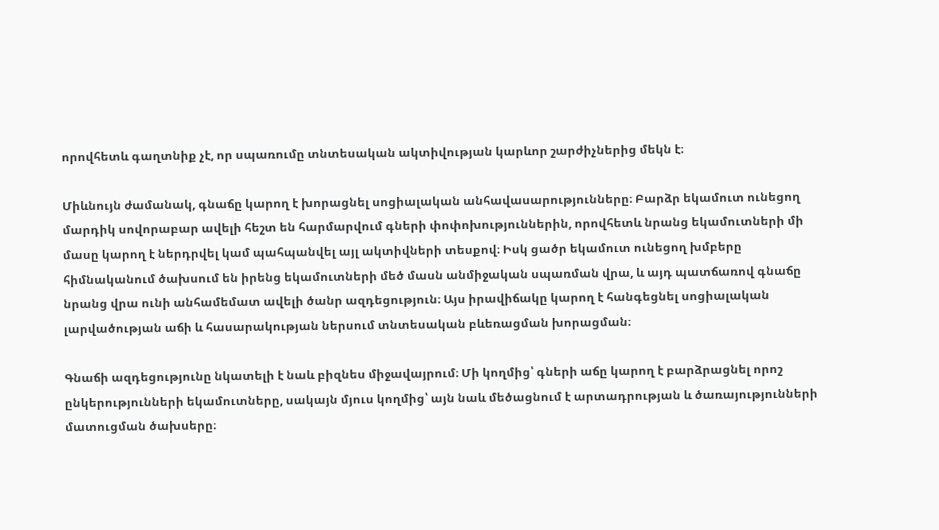որովհետև գաղտնիք չէ, որ սպառումը տնտեսական ակտիվության կարևոր շարժիչներից մեկն է։

Միևնույն ժամանակ, գնաճը կարող է խորացնել սոցիալական անհավասարությունները։ Բարձր եկամուտ ունեցող մարդիկ սովորաբար ավելի հեշտ են հարմարվում գների փոփոխություններին, որովհետև նրանց եկամուտների մի մասը կարող է ներդրվել կամ պահպանվել այլ ակտիվների տեսքով։ Իսկ ցածր եկամուտ ունեցող խմբերը հիմնականում ծախսում են իրենց եկամուտների մեծ մասն անմիջական սպառման վրա, և այդ պատճառով գնաճը նրանց վրա ունի անհամեմատ ավելի ծանր ազդեցություն։ Այս իրավիճակը կարող է հանգեցնել սոցիալական լարվածության աճի և հասարակության ներսում տնտեսական բևեռացման խորացման։

Գնաճի ազդեցությունը նկատելի է նաև բիզնես միջավայրում։ Մի կողմից՝ գների աճը կարող է բարձրացնել որոշ ընկերությունների եկամուտները, սակայն մյուս կողմից՝ այն նաև մեծացնում է արտադրության և ծառայությունների մատուցման ծախսերը։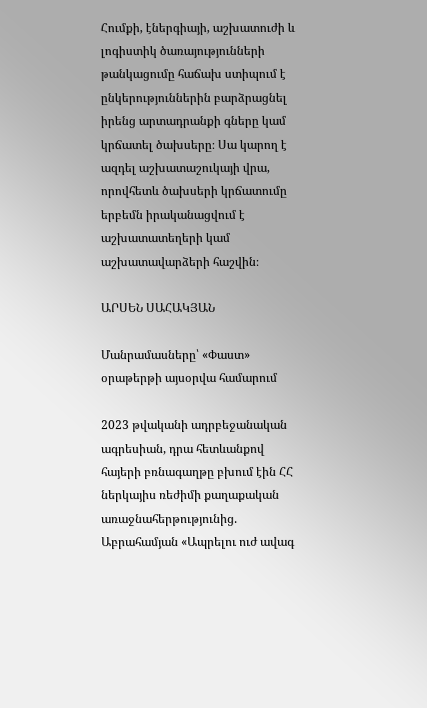Հումքի, էներգիայի, աշխատուժի և լոգիստիկ ծառայությունների թանկացումը հաճախ ստիպում է ընկերություններին բարձրացնել իրենց արտադրանքի գները կամ կրճատել ծախսերը։ Սա կարող է ազդել աշխատաշուկայի վրա, որովհետև ծախսերի կրճատումը երբեմն իրականացվում է աշխատատեղերի կամ աշխատավարձերի հաշվին։

ԱՐՍԵՆ ՍԱՀԱԿՅԱՆ

Մանրամասները՝ «Փաստ» օրաթերթի այսօրվա համարում

2023 թվականի ադրբեջանական ագրեսիան, դրա հետևանքով հայերի բռնագաղթը բխում էին ՀՀ ներկայիս ռեժիմի քաղաքական առաջնահերթությունից. Աբրահամյան «Ապրելու ուժ ավագ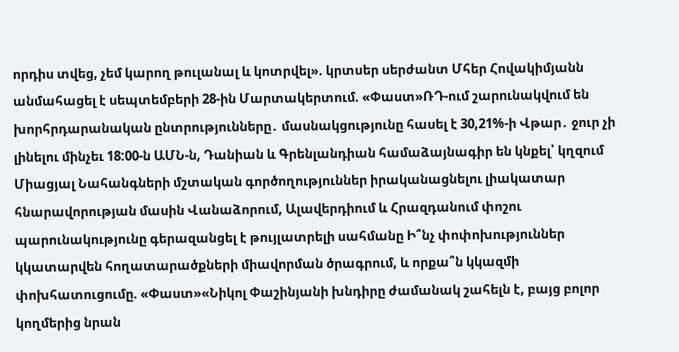որդիս տվեց, չեմ կարող թուլանալ և կոտրվել». կրտսեր սերժանտ Մհեր Հովակիմյանն անմահացել է սեպտեմբերի 28-ին Մարտակերտում. «Փաստ»ՌԴ-ում շարունակվում են խորհրդարանական ընտրությունները․ մասնակցությունը հասել է 30,21%-ի Վթար․ ջուր չի լինելու մինչեւ 18:00-ն ԱՄՆ-ն, Դանիան և Գրենլանդիան համաձայնագիր են կնքել՝ կղզում Միացյալ Նահանգների մշտական գործողություններ իրականացնելու լիակատար հնարավորության մասին Վանաձորում, Ալավերդիում և Հրազդանում փոշու պարունակությունը գերազանցել է թույլատրելի սահմանը Ի՞նչ փոփոխություններ կկատարվեն հողատարածքների միավորման ծրագրում, և որքա՞ն կկազմի փոխհատուցումը. «Փաստ»«Նիկոլ Փաշինյանի խնդիրը ժամանակ շահելն է, բայց բոլոր կողմերից նրան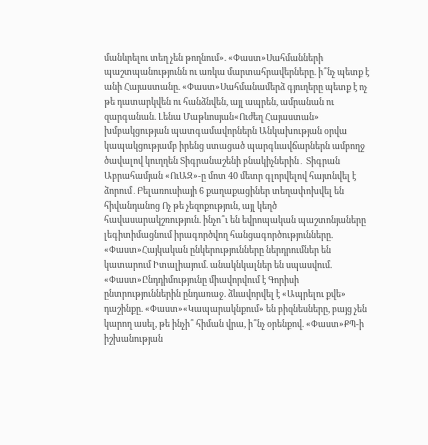մանևրելու տեղ չեն թողնում». «Փաստ»Սահմանների պաշտպանությունն ու առկա մարտահրավերները. ի՞նչ պետք է անի Հայաստանը. «Փաստ»Սահմանամերձ գյուղերը պետք է ոչ թե դատարկվեն ու հանձնվեն, այլ ապրեն, ամրանան ու զարգանան. Լենա Մաթևոսյան«Ուժեղ Հայաստան» խմբակցության պատգամավորներն Անկախության օրվա կապակցությամբ իրենց ստացած պարգևավճարներն ամբողջ ծավալով կուղղեն Տիգրանաշենի բնակիչներին․ Տիգրան Աբրահամյան «ՈւԱԶ»-ը մոտ 40 մետր գլորվելով հայտնվել է ձորում․Բելառուսիայի 6 քաղաքացիներ տեղափոխվել են հիվանդանոց Ոչ թե չեզոքություն, այլ կեղծ հավասարակշռություն. ինչո՞ւ են եվրոպական պաշտոնյաները լեգիտիմացնում իրագործվող հանցագործությունները. «Փաստ»Հայկական ընկերությունները ներդրումներ են կատարում Իտալիայում. անակնկալներ են սպասվում. «Փաստ»Ընդդիմությունը միավորվում է Գորիսի ընտրություններին ընդառաջ. ձևավորվել է «Ապրելու քվե» դաշինքը. «Փաստ»«Կապարակնքում» են բիզնեսները, բայց չեն կարող ասել, թե ինչի՞ հիման վրա, ի՞նչ օրենքով. «Փաստ»ՔՊ-ի իշխանության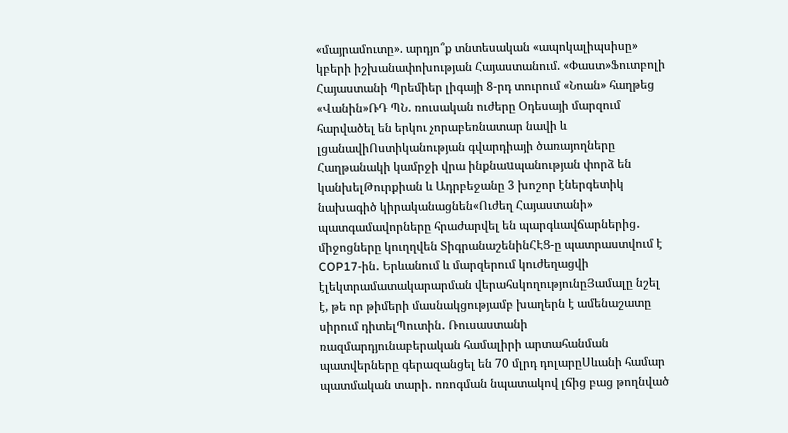«մայրամուտը». արդյո՞ք տնտեսական «ապոկալիպսիսը» կբերի իշխանափոխության Հայաստանում. «Փաստ»Ֆուտբոլի Հայաստանի Պրեմիեր լիգայի 8-րդ տուրում «Նոան» հաղթեց «Վանին»ՌԴ ՊՆ․ ռուսական ուժերը Օդեսայի մարզում հարվածել են երկու չորաբեռնատար նավի և լցանավիՈստիկանության գվարդիայի ծառայողները Հաղթանակի կամրջի վրա ինքնաuպանության փորձ են կանխելԹուրքիան և Ադրբեջանը 3 խոշոր էներգետիկ նախագիծ կիրականացնեն«Ուժեղ Հայաստանի» պատգամավորները հրաժարվել են պարգևավճարներից․ միջոցները կուղղվեն ՏիգրանաշենինՀԷՑ-ը պատրաստվում է COP17-ին․ Երևանում և մարզերում կուժեղացվի էլեկտրամատակարարման վերահսկողությունըՅամալը նշել է, թե որ թիմերի մասնակցությամբ խաղերն է ամենաշատը սիրում դիտելՊուտին․ Ռուսաստանի ռազմարդյունաբերական համալիրի արտահանման պատվերները գերազանցել են 70 մլրդ դոլարըՍևանի համար պատմական տարի․ ոռոգման նպատակով լճից բաց թողնված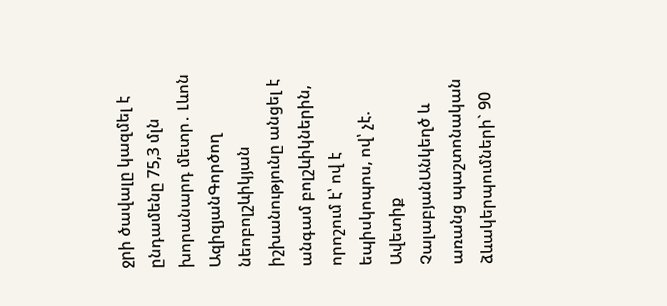ջրի ծավալը կազմել է ընդամենը 75,3 մլն խորանարդ մետր․ Լևոն ԱզիզյանԳործող նեոբոլշևիկյան իշխանությունը անցել է անգամ բոլշևիկներին, որոշում է՝ ով է եպիսկոպոս, ով՝ չէ. Ավետիք ՉալաբյանԱնկեղծ և առանց պաշտոնական ձևակերպումների` 90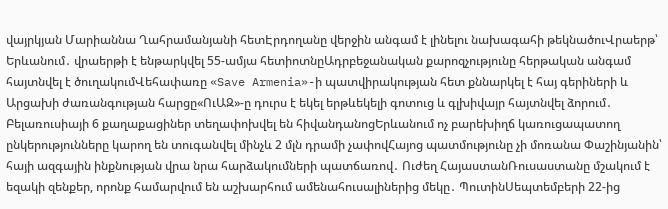վայրկյան Մարիաննա Ղահրամանյանի հետԷրդողանը վերջին անգամ է լինելու նախագահի թեկնածուՎրաերթ՝ Երևանում․ վրաերթի է ենթարկվել 55-ամյա հետիոտնըԱդրբեջանական քարոզչությունը հերթական անգամ հայտնվել է ծուղակումՎեհափառը «Save Armenia»-ի պատվիրակության հետ քննարկել է հայ գերիների և Արցախի ժառանգության հարցը«ՈւԱԶ»-ը դուրս է եկել երթևեկելի գոտուց և գլխիվայր հայտնվել ձորում․ Բելառուսիայի 6 քաղաքացիներ տեղափոխվել են հիվանդանոցԵրևանում ոչ բարեխիղճ կառուցապատող ընկերությունները կարող են տուգանվել մինչև 2 մլն դրամի չափովՀայոց պատմությունը չի մոռանա Փաշինյանին՝ հայի ազգային ինքնության վրա նրա հարձակումների պատճառով․ Ուժեղ ՀայաստանՌուսաստանը մշակում է եզակի զենքեր, որոնք համարվում են աշխարհում ամենահուսալիներից մեկը․ ՊուտինՍեպտեմբերի 22-ից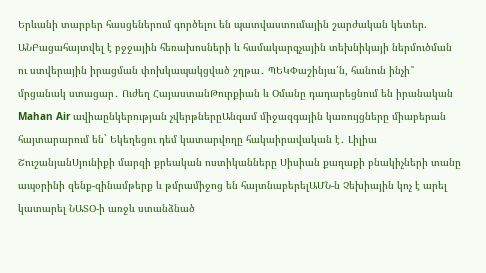Երևանի տարբեր հասցեներում գործելու են պատվաստումային շարժական կետեր. ԱՆԲացահայտվել է բջջային հեռախոսների և համակարգչային տեխնիկայի ներմուծման ու ստվերային իրացման փոխկապակցված շղթա․ ՊԵԿՓաշինյա՛ն, հանուն ինչի՞ մրցանակ ստացար․ Ուժեղ ՀայաստանԹուրքիան և Օմանը դադարեցնում են իրանական Mahan Air ավիաընկերության չվերթներըԱնգամ միջազգային կառույցները միաբերան հայտարարում են` Եկեղեցու դեմ կատարվողը հակաիրավական է․ Լիլիա ՇուշանյանՍյունիքի մարզի քրեական ոստիկանները Սիսիան քաղաքի բնակիչների տանը ապօրինի զենք-զինամթերք և թմրամիջոց են հայտնաբերելԱՄՆ-ն Չեխիային կոչ է արել կատարել ՆԱՏՕ-ի առջև ստանձնած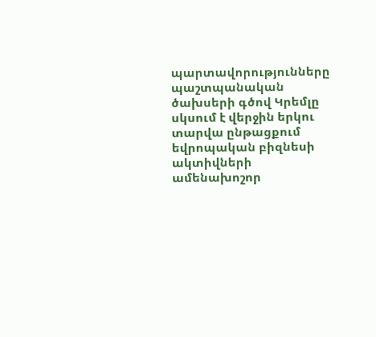պարտավորությունները պաշտպանական ծախսերի գծով Կրեմլը սկսում է վերջին երկու տարվա ընթացքում եվրոպական բիզնեսի ակտիվների ամենախոշոր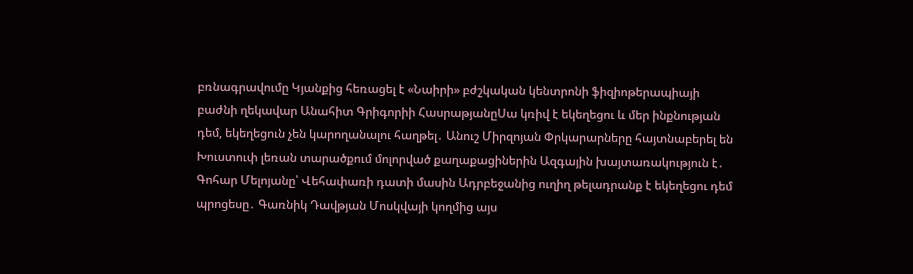բռնագրավումը Կյանքից հեռացել է «Նաիրի» բժշկական կենտրոնի ֆիզիոթերապիայի բաժնի ղեկավար Անահիտ Գրիգորիի ՀասրաթյանըՍա կռիվ է եկեղեցու և մեր ինքնության դեմ, եկեղեցուն չեն կարողանալու հաղթել․ Անուշ Միրզոյան Փրկարարները հայտնաբերել են Խուստուփ լեռան տարածքում մոլորված քաղաքացիներին Ազգային խայտառակություն է․ Գոհար Մելոյանը՝ Վեհափառի դատի մասին Ադրբեջանից ուղիղ թելադրանք է եկեղեցու դեմ պրոցեսը․ Գառնիկ Դավթյան Մոսկվայի կողմից այս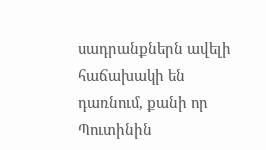սադրանքներն ավելի հաճախակի են դառնում, քանի որ Պուտինին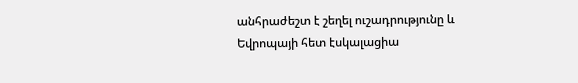անհրաժեշտ է շեղել ուշադրությունը և Եվրոպայի հետ էսկալացիա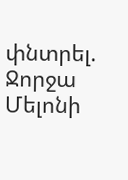փնտրել. Ջորջա Մելոնի